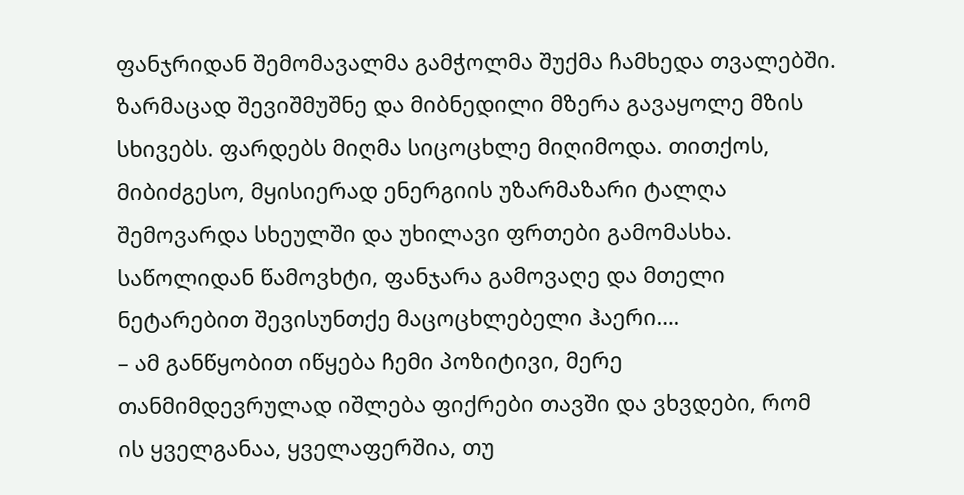ფანჯრიდან შემომავალმა გამჭოლმა შუქმა ჩამხედა თვალებში. ზარმაცად შევიშმუშნე და მიბნედილი მზერა გავაყოლე მზის სხივებს. ფარდებს მიღმა სიცოცხლე მიღიმოდა. თითქოს, მიბიძგესო, მყისიერად ენერგიის უზარმაზარი ტალღა შემოვარდა სხეულში და უხილავი ფრთები გამომასხა. საწოლიდან წამოვხტი, ფანჯარა გამოვაღე და მთელი ნეტარებით შევისუნთქე მაცოცხლებელი ჰაერი….
– ამ განწყობით იწყება ჩემი პოზიტივი, მერე თანმიმდევრულად იშლება ფიქრები თავში და ვხვდები, რომ ის ყველგანაა, ყველაფერშია, თუ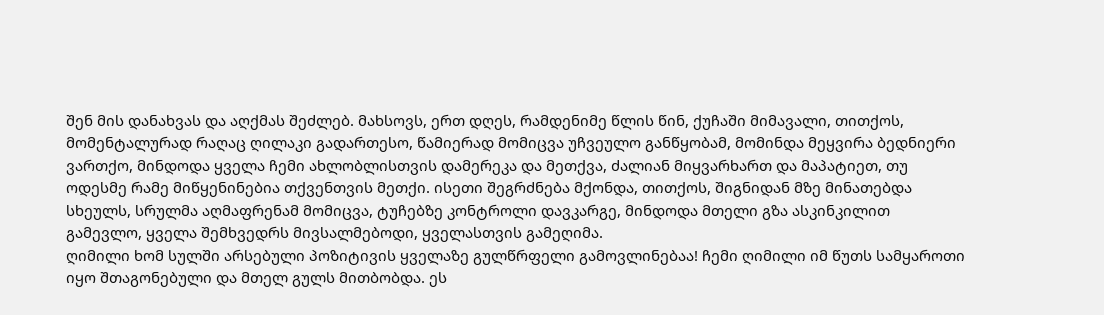შენ მის დანახვას და აღქმას შეძლებ. მახსოვს, ერთ დღეს, რამდენიმე წლის წინ, ქუჩაში მიმავალი, თითქოს, მომენტალურად რაღაც ღილაკი გადართესო, წამიერად მომიცვა უჩვეულო განწყობამ, მომინდა მეყვირა ბედნიერი ვართქო, მინდოდა ყველა ჩემი ახლობლისთვის დამერეკა და მეთქვა, ძალიან მიყვარხართ და მაპატიეთ, თუ ოდესმე რამე მიწყენინებია თქვენთვის მეთქი. ისეთი შეგრძნება მქონდა, თითქოს, შიგნიდან მზე მინათებდა სხეულს, სრულმა აღმაფრენამ მომიცვა, ტუჩებზე კონტროლი დავკარგე, მინდოდა მთელი გზა ასკინკილით გამევლო, ყველა შემხვედრს მივსალმებოდი, ყველასთვის გამეღიმა.
ღიმილი ხომ სულში არსებული პოზიტივის ყველაზე გულწრფელი გამოვლინებაა! ჩემი ღიმილი იმ წუთს სამყაროთი იყო შთაგონებული და მთელ გულს მითბობდა. ეს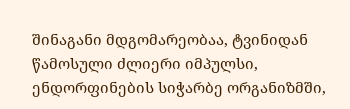შინაგანი მდგომარეობაა, ტვინიდან წამოსული ძლიერი იმპულსი, ენდორფინების სიჭარბე ორგანიზმში,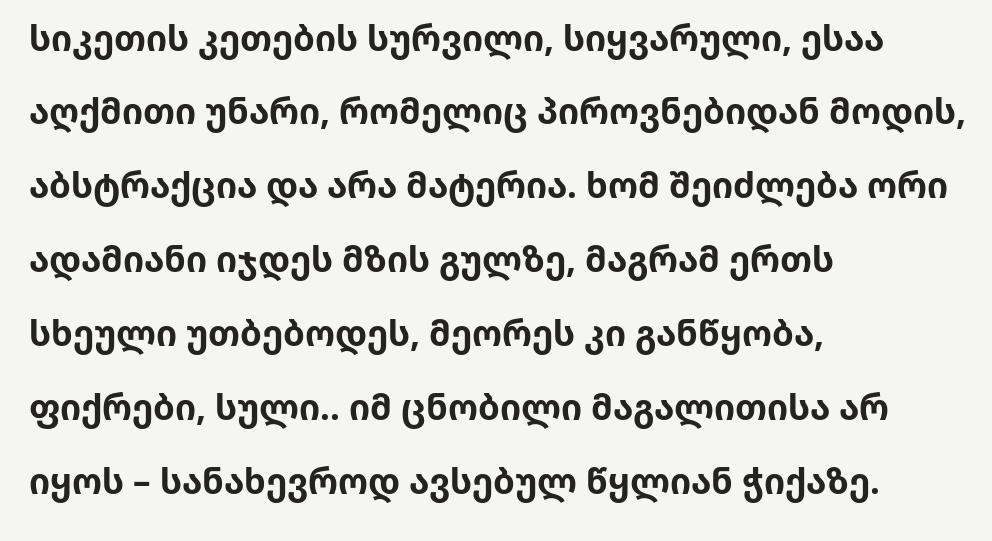სიკეთის კეთების სურვილი, სიყვარული, ესაა აღქმითი უნარი, რომელიც პიროვნებიდან მოდის, აბსტრაქცია და არა მატერია. ხომ შეიძლება ორი ადამიანი იჯდეს მზის გულზე, მაგრამ ერთს სხეული უთბებოდეს, მეორეს კი განწყობა, ფიქრები, სული.. იმ ცნობილი მაგალითისა არ იყოს – სანახევროდ ავსებულ წყლიან ჭიქაზე.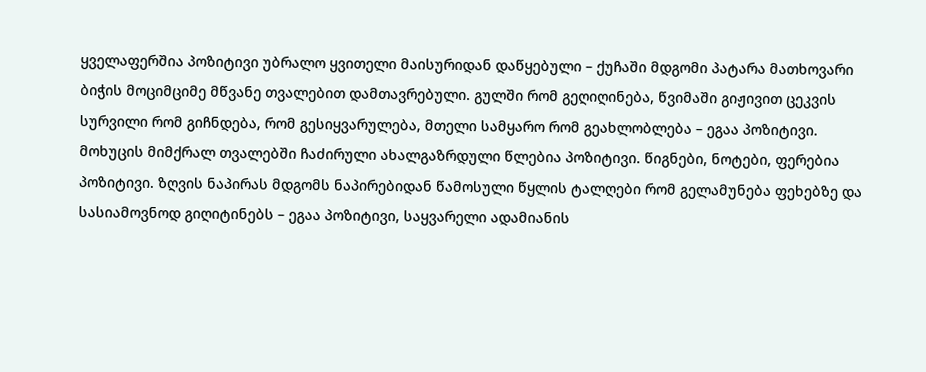ყველაფერშია პოზიტივი უბრალო ყვითელი მაისურიდან დაწყებული – ქუჩაში მდგომი პატარა მათხოვარი ბიჭის მოციმციმე მწვანე თვალებით დამთავრებული. გულში რომ გეღიღინება, წვიმაში გიჟივით ცეკვის სურვილი რომ გიჩნდება, რომ გესიყვარულება, მთელი სამყარო რომ გეახლობლება – ეგაა პოზიტივი.
მოხუცის მიმქრალ თვალებში ჩაძირული ახალგაზრდული წლებია პოზიტივი. წიგნები, ნოტები, ფერებია პოზიტივი. ზღვის ნაპირას მდგომს ნაპირებიდან წამოსული წყლის ტალღები რომ გელამუნება ფეხებზე და სასიამოვნოდ გიღიტინებს – ეგაა პოზიტივი, საყვარელი ადამიანის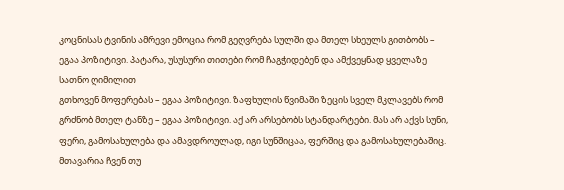კოცნისას ტვინის ამრევი ემოცია რომ გეღვრება სულში და მთელ სხეულს გითბობს – ეგაა პოზიტივი. პატარა, უსუსური თითები რომ ჩაგჭიდებენ და ამქვეყნად ყველაზე სათნო ღიმილით
გთხოვენ მოფერებას – ეგაა პოზიტივი. ზაფხულის წვიმაში ზეცის სველ მკლავებს რომ გრძნობ მთელ ტანზე – ეგაა პოზიტივი. აქ არ არსებობს სტანდარტები. მას არ აქვს სუნი, ფერი, გამოსახულება და ამავდროულად, იგი სუნშიცაა, ფერშიც და გამოსახულებაშიც. მთავარია ჩვენ თუ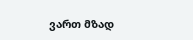ვართ მზად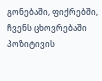გონებაში, ფიქრებში, ჩვენს ცხოვრებაში პოზიტივის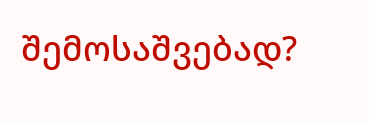შემოსაშვებად?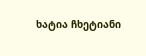ხატია ჩხეტიანი